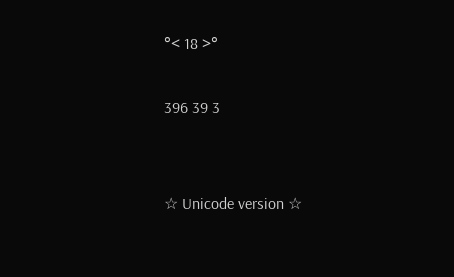°< 18 >°

396 39 3


☆ Unicode version ☆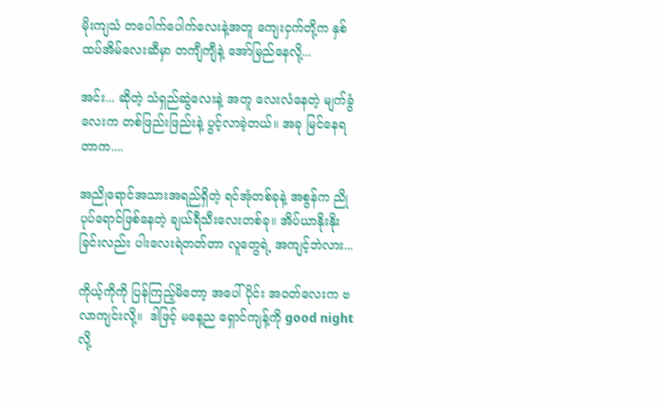မိုးကျသံ တပေါက်ပေါက်လေးနဲ့အတူ ကျေးငှက်တို့က နှစ်ထပ်အိမ်လေးဆီမှာ တကျီကျီနဲ့ အော်မြည်နေလို့...

အင်း... ဆိုတဲ့ သံရှည်ဆွဲလေးနဲ့ အတူ လေးလံနေတဲ့ မျက်ခွံလေးက တစ်ဖြည်းဖြည်းနဲ့ ပွင့်လာခဲ့တယ်။ အခု မြင်နေရတာက....

အညိုရောင်အသားအရည်ရှိတဲ့ ရင်အုံတစ်ခုနဲ့ အစွန်က ညိုပုပ်ရောင်ဖြစ်နေတဲ့ ချယ်ရီသီးလေးတစ်ခု။ အိပ်ယာနိုးနိုးခြင်းလည်း ပါးလေးရဲတတ်တာ လူတွေရဲ့ အကျင့်ဘဲလား...

ကိုယ့်ကိုကို ပြန်ကြည့်မိတော့ အပေါ်ပိုင်း အဝတ်လေးက ဗလာကျင်းလို့။  ဒါဖြင့် မနေ့ည ရှောင်ကျန့်ကို good nightလို့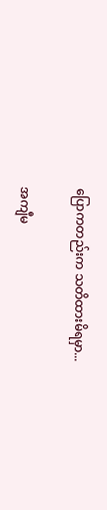ပြောကတည်းက သတိထားမိရမှာ...

အကျီမ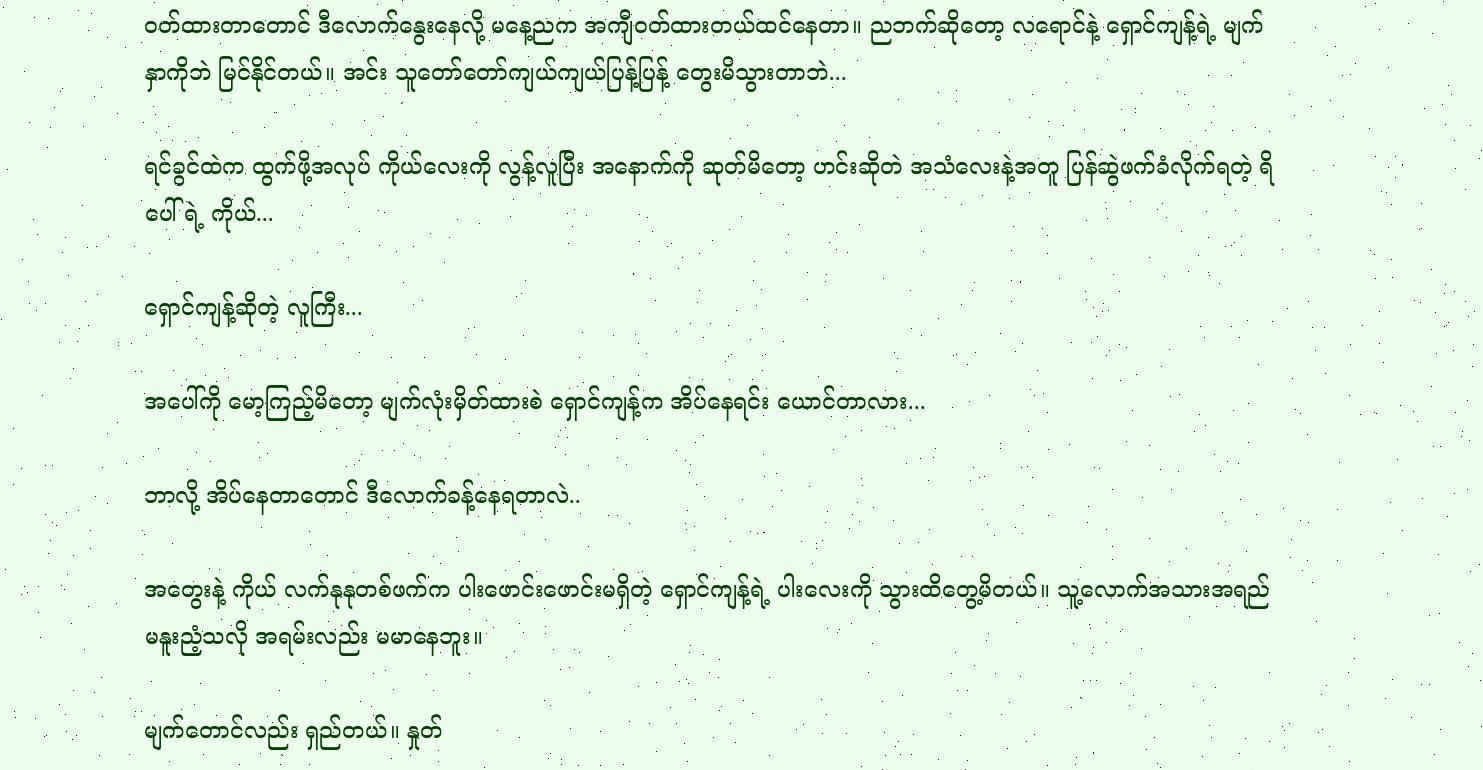ဝတ်ထားတာတောင် ဒီလောက်နွေးနေလို့ မနေ့ညက အကျီဝတ်ထားတယ်ထင်နေတာ။ ညဘက်ဆိုတော့ လရောင်နဲ့ ရှောင်ကျန့်ရဲ့ မျက်နှာကိုဘဲ မြင်နိုင်တယ်။ အင်း သူတော်တော်ကျယ်ကျယ်ပြန့်ပြန့် တွေးမိသွားတာဘဲ...

ရင်ခွင်ထဲက ထွက်ဖို့အလုပ် ကိုယ်လေးကို လွန့်လူပြီး အနောက်ကို ဆုတ်မိတော့ ဟင်းဆိုတဲ အသံလေးနဲ့အတူ ပြန်ဆွဲဖက်ခံလိုက်ရတဲ့ ရိပေါ်ရဲ့ ကိုယ်...

ရှောင်ကျန့်ဆိုတဲ့ လူကြီး...

အပေါ်ကို မော့ကြည့်မိတော့ မျက်လုံးမှိတ်ထားစဲ ရှောင်ကျန့်က အိပ်နေရင်း ယောင်တာလား...

ဘာလို့ အိပ်နေတာတောင် ဒီလောက်ခန့်နေရတာလဲ..

အတွေးနဲ့ ကိုယ် လက်နုနုတစ်ဖက်က ပါးဖောင်းဖောင်းမရှိတဲ့ ရှောင်ကျန့်ရဲ့ ပါးလေးကို သွားထိတွေ့မိတယ်။ သူ့လောက်အသားအရည် မနူးညံ့သလို အရမ်းလည်း မမာနေဘူး။

မျက်တောင်လည်း ရှည်တယ်။ နှုတ်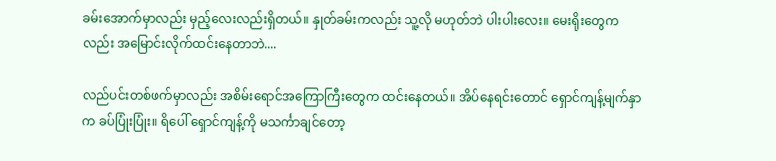ခမ်းအောက်မှာလည်း မှည့်လေးလည်းရှိတယ်။ နှုတ်ခမ်းကလည်း သူ့လို မဟုတ်ဘဲ ပါးပါးလေး။ မေးရိုးတွေကလည်း အမြောင်းလိုက်ထင်းနေတာဘဲ....

လည်ပင်းတစ်ဖက်မှာလည်း အစိမ်းရောင်အကြောကြီးတွေက ထင်းနေတယ်။ အိပ်နေရင်းတောင် ရှောင်ကျန့်မျက်နှာက ခပ်ပြုံးပြုံး။ ရိပေါ် ရှောင်ကျန့်ကို မသင်္ကာချင်တော့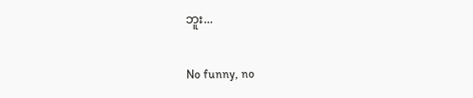ဘူး...

No funny, no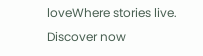loveWhere stories live. Discover now